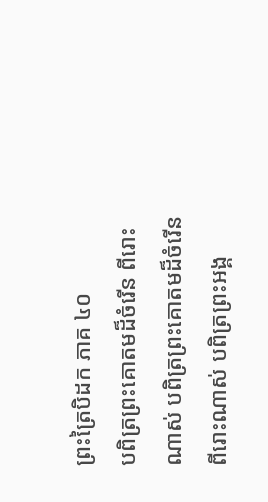ព្រះត្រៃបិដក ភាគ ៤០
បពិត្រព្រះគោតមដ៏ចំរើន ពីរោះណាស់ បពិត្រព្រះគោតមដ៏ចំរើន ពីរោះណាស់ បពិត្រព្រះអង្គ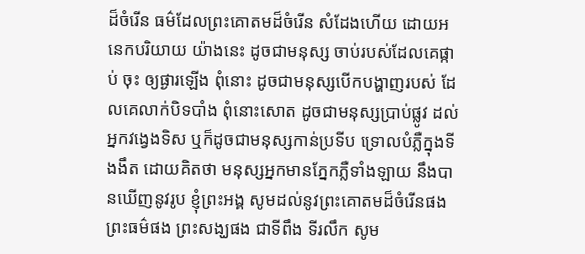ដ៏ចំរើន ធម៌ដែលព្រះគោតមដ៏ចំរើន សំដែងហើយ ដោយអនេកបរិយាយ យ៉ាងនេះ ដូចជាមនុស្ស ចាប់របស់ដែលគេផ្កាប់ ចុះ ឲ្យផ្ងារឡើង ពុំនោះ ដូចជាមនុស្សបើកបង្ហាញរបស់ ដែលគេលាក់បិទបាំង ពុំនោះសោត ដូចជាមនុស្សប្រាប់ផ្លូវ ដល់អ្នកវង្វេងទិស ឬក៏ដូចជាមនុស្សកាន់ប្រទីប ទ្រោលបំភ្លឺក្នុងទីងងឹត ដោយគិតថា មនុស្សអ្នកមានភ្នែកភ្លឺទាំងឡាយ នឹងបានឃើញនូវរូប ខ្ញុំព្រះអង្គ សូមដល់នូវព្រះគោតមដ៏ចំរើនផង ព្រះធម៌ផង ព្រះសង្ឃផង ជាទីពឹង ទីរលឹក សូម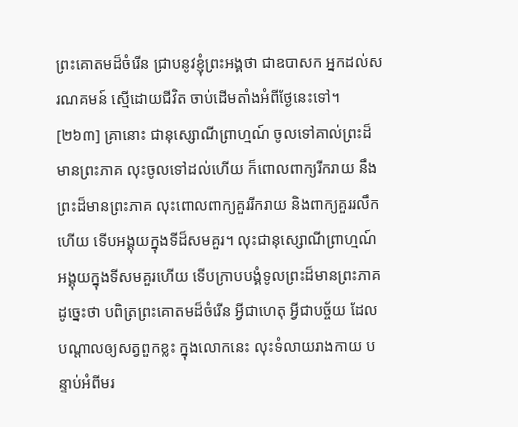ព្រះគោតមដ៏ចំរើន ជ្រាបនូវខ្ញុំព្រះអង្គថា ជាឧបាសក អ្នកដល់សរណគមន៍ ស្មើដោយជីវិត ចាប់ដើមតាំងអំពីថែ្ងនេះទៅ។
[២៦៣] គ្រានោះ ជានុស្សោណីព្រាហ្មណ៍ ចូលទៅគាល់ព្រះដ៏មានព្រះភាគ លុះចូលទៅដល់ហើយ ក៏ពោលពាក្យរីករាយ នឹងព្រះដ៏មានព្រះភាគ លុះពោលពាក្យគួររីករាយ និងពាក្យគួររលឹកហើយ ទើបអង្គុយក្នុងទីដ៏សមគួរ។ លុះជានុស្សោណីព្រាហ្មណ៍ អង្គុយក្នុងទីសមគួរហើយ ទើបក្រាបបង្គំទូលព្រះដ៏មានព្រះភាគ ដូច្នេះថា បពិត្រព្រះគោតមដ៏ចំរើន អ្វីជាហេតុ អ្វីជាបច្ច័យ ដែលបណ្តាលឲ្យសត្វពួកខ្លះ ក្នុងលោកនេះ លុះទំលាយរាងកាយ បន្ទាប់អំពីមរ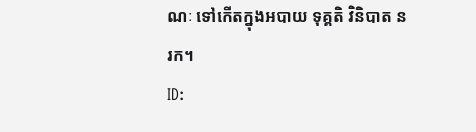ណៈ ទៅកើតក្នុងអបាយ ទុគ្គតិ វិនិបាត នរក។
ID: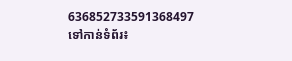636852733591368497
ទៅកាន់ទំព័រ៖